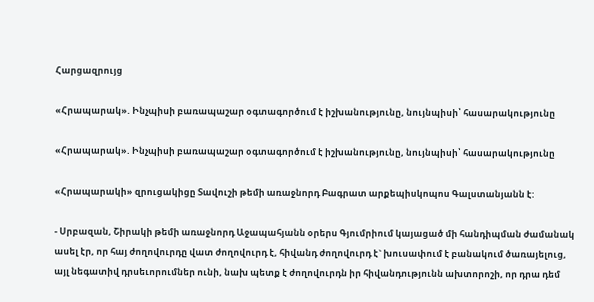Հարցազրույց

«Հրապարակ». Ինչպիսի բառապաշար օգտագործում է իշխանությունը, նույնպիսի՝ հասարակությունը

«Հրապարակ». Ինչպիսի բառապաշար օգտագործում է իշխանությունը, նույնպիսի՝ հասարակությունը

«Հրապարակի» զրուցակիցը Տավուշի թեմի առաջնորդ Բագրատ արքեպիսկոպոս Գալստանյանն է:

- Սրբազան, Շիրակի թեմի առաջնորդ Աջապահյանն օրերս Գյումրիում կայացած մի հանդիպման ժամանակ ասել էր, որ հայ ժողովուրդը վատ ժողովուրդ է, հիվանդ ժողովուրդ է` խուսափում է բանակում ծառայելուց, այլ նեգատիվ դրսեւորումներ ունի, նախ պետք է ժողովուրդն իր հիվանդությունն ախտորոշի, որ դրա դեմ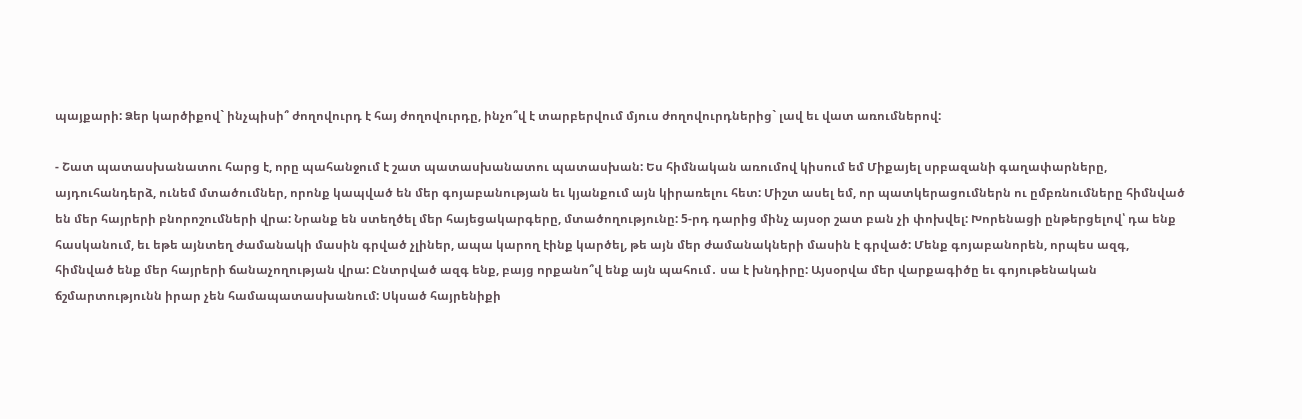պայքարի: Ձեր կարծիքով` ինչպիսի՞ ժողովուրդ է հայ ժողովուրդը, ինչո՞վ է տարբերվում մյուս ժողովուրդներից` լավ եւ վատ առումներով:

- Շատ պատասխանատու հարց է, որը պահանջում է շատ պատասխանատու պատասխան: Ես հիմնական առումով կիսում եմ Միքայել սրբազանի գաղափարները, այդուհանդերձ, ունեմ մտածումներ, որոնք կապված են մեր գոյաբանության եւ կյանքում այն կիրառելու հետ: Միշտ ասել եմ, որ պատկերացումներն ու ըմբռնումները հիմնված են մեր հայրերի բնորոշումների վրա: Նրանք են ստեղծել մեր հայեցակարգերը, մտածողությունը: 5-րդ դարից մինչ այսօր շատ բան չի փոխվել: Խորենացի ընթերցելով՝ դա ենք հասկանում, եւ եթե այնտեղ ժամանակի մասին գրված չլիներ, ապա կարող էինք կարծել, թե այն մեր ժամանակների մասին է գրված: Մենք գոյաբանորեն, որպես ազգ, հիմնված ենք մեր հայրերի ճանաչողության վրա: Ընտրված ազգ ենք, բայց որքանո՞վ ենք այն պահում․ սա է խնդիրը: Այսօրվա մեր վարքագիծը եւ գոյութենական ճշմարտությունն իրար չեն համապատասխանում: Սկսած հայրենիքի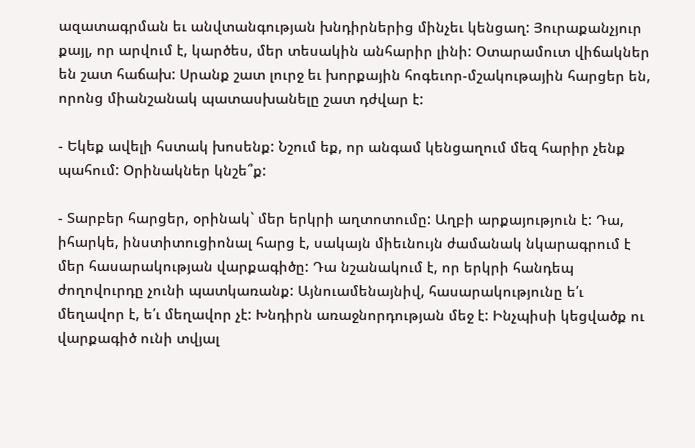ազատագրման եւ անվտանգության խնդիրներից մինչեւ կենցաղ: Յուրաքանչյուր քայլ, որ արվում է, կարծես, մեր տեսակին անհարիր լինի: Օտարամուտ վիճակներ են շատ հաճախ: Սրանք շատ լուրջ եւ խորքային հոգեւոր-մշակութային հարցեր են, որոնց միանշանակ պատասխանելը շատ դժվար է:

- Եկեք ավելի հստակ խոսենք: Նշում եք, որ անգամ կենցաղում մեզ հարիր չենք պահում: Օրինակներ կնշե՞ք:

- Տարբեր հարցեր, օրինակ` մեր երկրի աղտոտումը: Աղբի արքայություն է: Դա, իհարկե, ինստիտուցիոնալ հարց է, սակայն միեւնույն ժամանակ նկարագրում է մեր հասարակության վարքագիծը: Դա նշանակում է, որ երկրի հանդեպ ժողովուրդը չունի պատկառանք: Այնուամենայնիվ, հասարակությունը ե՛ւ մեղավոր է, ե՛ւ մեղավոր չէ: Խնդիրն առաջնորդության մեջ է: Ինչպիսի կեցվածք ու վարքագիծ ունի տվյալ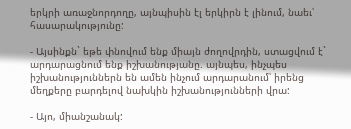երկրի առաջնորդողը, այնպիսին էլ երկիրն է լինում, նաեւ՝ հասարակությունը:

- Այսինքն` եթե փնովում ենք միայն ժողովրդին, ստացվում է` արդարացնում ենք իշխանությանը. այնպես, ինչպես իշխանություններն են ամեն ինչում արդարանում՝ իրենց մեղքերը բարդելով նախկին իշխանությունների վրա:

- Այո, միանշանակ: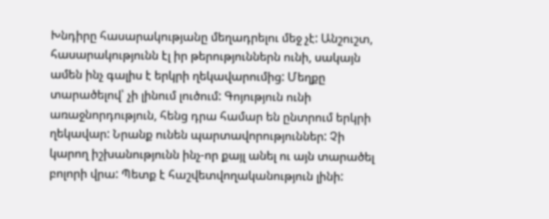Խնդիրը հասարակությանը մեղադրելու մեջ չէ: Անշուշտ, հասարակությունն էլ իր թերություններն ունի, սակայն ամեն ինչ գալիս է երկրի ղեկավարումից: Մեղքը տարածելով՝ չի լինում լուծում: Գոյություն ունի առաջնորդություն, հենց դրա համար են ընտրում երկրի ղեկավար: Նրանք ունեն պարտավորություններ: Չի կարող իշխանությունն ինչ-որ քայլ անել ու այն տարածել բոլորի վրա: Պետք է հաշվետվողականություն լինի: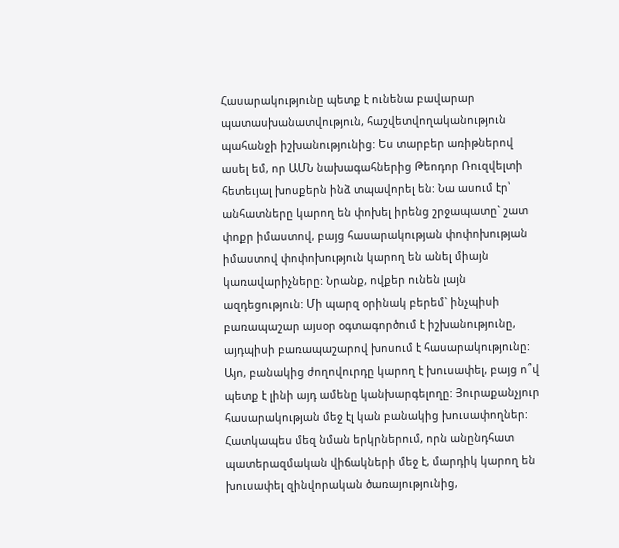Հասարակությունը պետք է ունենա բավարար պատասխանատվություն, հաշվետվողականություն պահանջի իշխանությունից: Ես տարբեր առիթներով ասել եմ, որ ԱՄՆ նախագահներից Թեոդոր Ռուզվելտի հետեւյալ խոսքերն ինձ տպավորել են: Նա ասում էր՝ անհատները կարող են փոխել իրենց շրջապատը` շատ փոքր իմաստով, բայց հասարակության փոփոխության իմաստով փոփոխություն կարող են անել միայն կառավարիչները: Նրանք, ովքեր ունեն լայն ազդեցություն: Մի պարզ օրինակ բերեմ` ինչպիսի բառապաշար այսօր օգտագործում է իշխանությունը, այդպիսի բառապաշարով խոսում է հասարակությունը: Այո, բանակից ժողովուրդը կարող է խուսափել, բայց ո՞վ պետք է լինի այդ ամենը կանխարգելողը: Յուրաքանչյուր հասարակության մեջ էլ կան բանակից խուսափողներ: Հատկապես մեզ նման երկրներում, որն անընդհատ պատերազմական վիճակների մեջ է, մարդիկ կարող են խուսափել զինվորական ծառայությունից,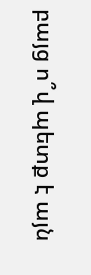բայց ո՞վ պետք է այն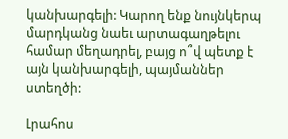կանխարգելի: Կարող ենք նույնկերպ մարդկանց նաեւ արտագաղթելու համար մեղադրել, բայց ո՞վ պետք է այն կանխարգելի, պայմաններ ստեղծի:

Լրահոս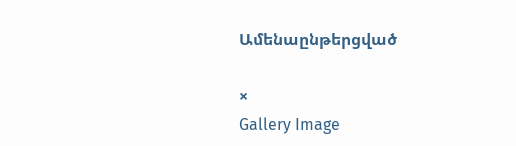Ամենաընթերցված

×
Gallery Image